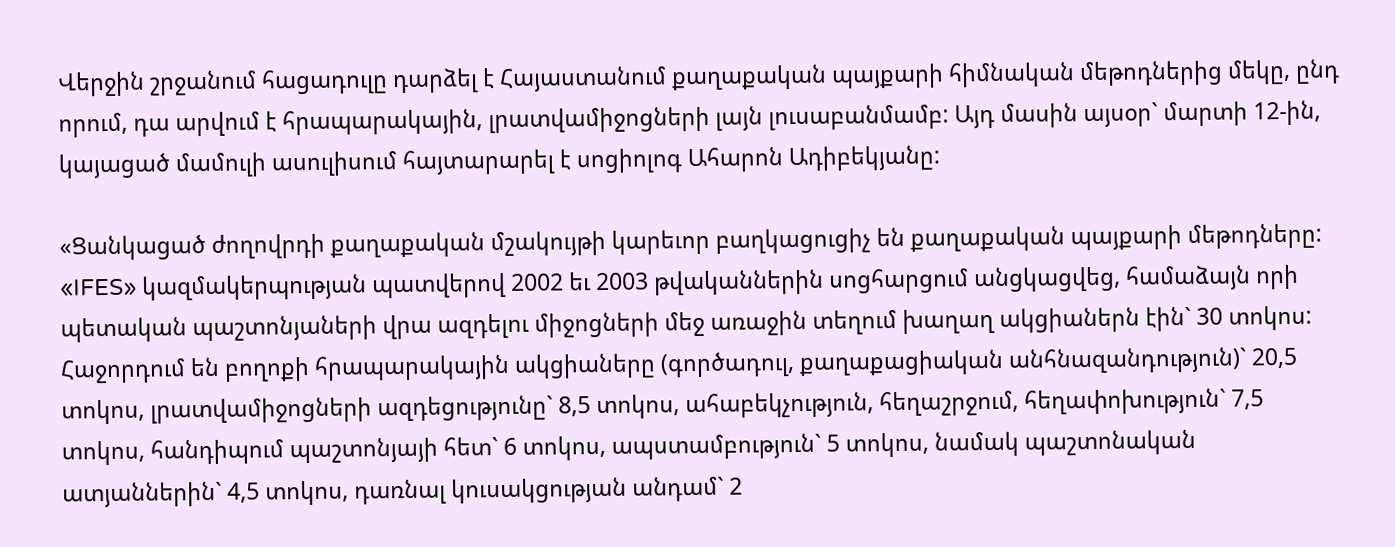Վերջին շրջանում հացադուլը դարձել է Հայաստանում քաղաքական պայքարի հիմնական մեթոդներից մեկը, ընդ որում, դա արվում է հրապարակային, լրատվամիջոցների լայն լուսաբանմամբ: Այդ մասին այսօր` մարտի 12-ին, կայացած մամուլի ասուլիսում հայտարարել է սոցիոլոգ Ահարոն Ադիբեկյանը:

«Ցանկացած ժողովրդի քաղաքական մշակույթի կարեւոր բաղկացուցիչ են քաղաքական պայքարի մեթոդները: «IFES» կազմակերպության պատվերով 2002 եւ 2003 թվականներին սոցհարցում անցկացվեց, համաձայն որի պետական պաշտոնյաների վրա ազդելու միջոցների մեջ առաջին տեղում խաղաղ ակցիաներն էին` 30 տոկոս: Հաջորդում են բողոքի հրապարակային ակցիաները (գործադուլ, քաղաքացիական անհնազանդություն)` 20,5 տոկոս, լրատվամիջոցների ազդեցությունը` 8,5 տոկոս, ահաբեկչություն, հեղաշրջում, հեղափոխություն` 7,5 տոկոս, հանդիպում պաշտոնյայի հետ` 6 տոկոս, ապստամբություն` 5 տոկոս, նամակ պաշտոնական ատյաններին` 4,5 տոկոս, դառնալ կուսակցության անդամ` 2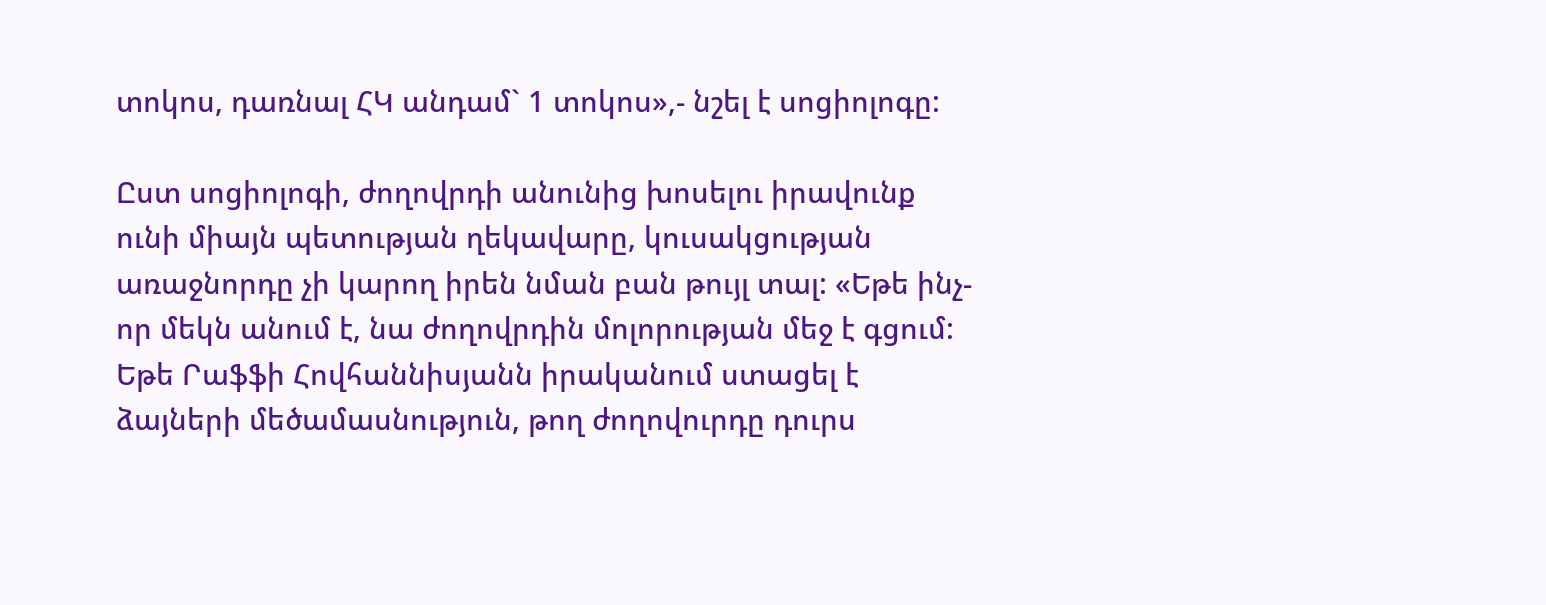տոկոս, դառնալ ՀԿ անդամ` 1 տոկոս»,- նշել է սոցիոլոգը:

Ըստ սոցիոլոգի, ժողովրդի անունից խոսելու իրավունք ունի միայն պետության ղեկավարը, կուսակցության առաջնորդը չի կարող իրեն նման բան թույլ տալ: «Եթե ինչ-որ մեկն անում է, նա ժողովրդին մոլորության մեջ է գցում: Եթե Րաֆֆի Հովհաննիսյանն իրականում ստացել է ձայների մեծամասնություն, թող ժողովուրդը դուրս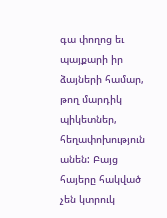գա փողոց եւ պայքարի իր ձայների համար, թող մարդիկ պիկետներ, հեղափոխություն անեն: Բայց հայերը հակված չեն կտրուկ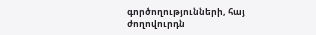գործողությունների, հայ ժողովուրդն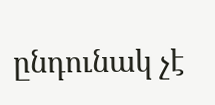ընդունակ չէ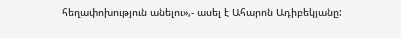հեղափոխություն անելու»,- ասել է Ահարոն Ադիբեկյանը: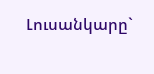Լուսանկարը`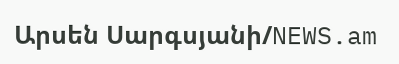Արսեն Սարգսյանի/NEWS.am